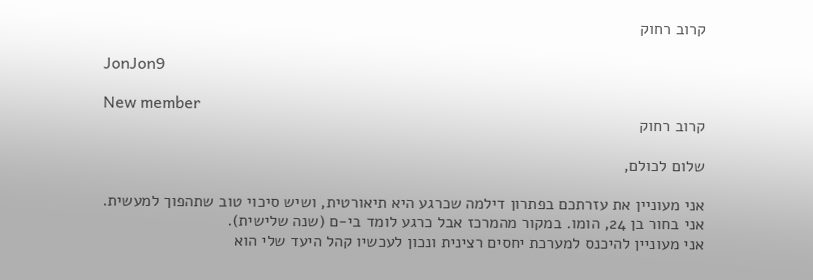קרוב רחוק

JonJon9

New member
קרוב רחוק

שלום לכולם,

אני מעוניין את עזרתכם בפתרון דילמה שכרגע היא תיאורטית, ושיש סיכוי טוב שתהפוך למעשית.
אני בחור בן 24, הומו. במקור מהמרכז אבל כרגע לומד בי-ם (שנה שלישית).
אני מעוניין להיכנס למערכת יחסים רצינית ונכון לעכשיו קהל היעד שלי הוא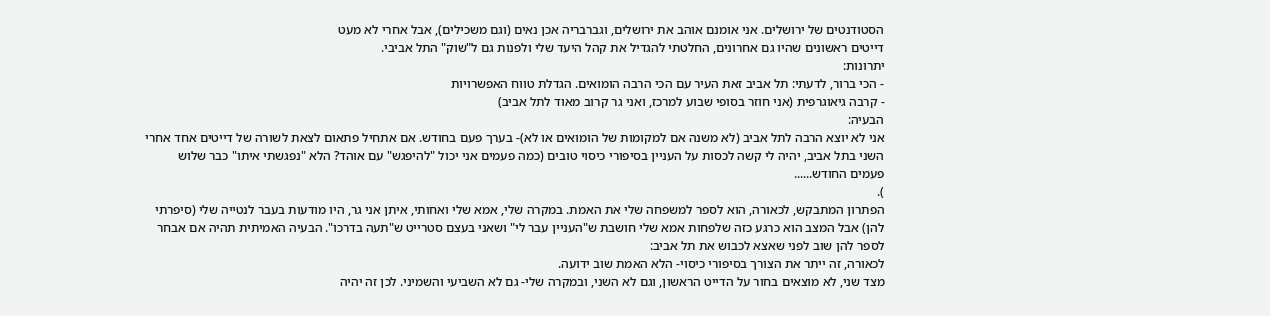הסטודנטים של ירושלים. אני אומנם אוהב את ירושלים, וגברבריה אכן נאים (וגם משכילים), אבל אחרי לא מעט
דייטים ראשונים שהיו גם אחרונים, החלטתי להגדיל את קהל היעד שלי ולפנות גם ל"שוק" התל אביבי.
יתרונות:
- הכי ברור, לדעתי: תל אביב זאת העיר עם הכי הרבה הומואים. הגדלת טווח האפשרויות
- קרבה גיאוגרפית (אני חוזר בסופי שבוע למרכז, ואני גר קרוב מאוד לתל אביב)
הבעיה:
אני לא יוצא הרבה לתל אביב (לא משנה אם למקומות של הומואים או לא)- בערך פעם בחודש. אם אתחיל פתאום לצאת לשורה של דייטים אחד אחרי השני בתל אביב, יהיה לי קשה לכסות על העניין בסיפורי כיסוי טובים (כמה פעמים אני יכול "להיפגש" עם אוהד? הלא "נפגשתי איתו" כבר שלוש פעמים החודש......
).
הפתרון המתבקש, לכאורה, הוא לספר למשפחה שלי את האמת. במקרה שלי, אמא שלי ואחותי, איתן אני גר, היו מודעות בעבר לנטייה שלי (סיפרתי להן) אבל המצב הוא כרגע כזה שלפחות אמא שלי חושבת ש"העניין עבר לי" ושאני בעצם סטרייט ש"תעה בדרכו". הבעיה האמיתית תהיה אם אבחר לספר להן שוב לפני שאצא לכבוש את תל אביב:
לכאורה, זה ייתר את הצורך בסיפורי כיסוי- הלא האמת שוב ידועה.
מצד שני, לא מוצאים בחור על הדייט הראשון, וגם לא השני, ובמקרה שלי- גם לא השביעי והשמיני. לכן זה יהיה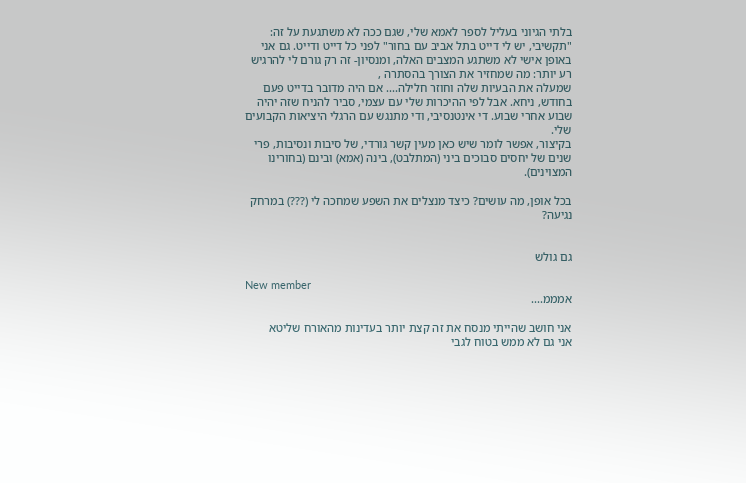בלתי הגיוני בעליל לספר לאמא שלי, שגם ככה לא משתגעת על זה: "תקשיבי, יש לי דייט בתל אביב עם בחור" לפני כל דייט ודייט. גם אני באופן אישי לא משתגע המצבים האלה, ומנסיון- זה רק גורם לי להרגיש רע יותר: מה שמחזיר את הצורך בהסתרה ,
שמעלה את הבעיות שלה וחוזר חלילה.... אם היה מדובר בדייט פעם בחודש, ניחא. אבל לפי ההיכרות שלי עם עצמי, סביר להניח שזה יהיה שבוע אחרי שבוע. די אינטנסיבי, ודי מתנגש עם הרגלי היציאות הקבועים שלי.
בקיצור, אפשר לומר שיש כאן מעין קשר גורדי, של סיבות ונסיבות, פרי שנים של יחסים סבוכים ביני (המתלבט), בינה (אמא) ובינם (בחורינו המצוינים).

בכל אופן, מה עושים? כיצד מנצלים את השפע שמחכה לי (???) במרחק נגיעה?


גם גולש

New member
אמממ....

אני חושב שהייתי מנסח את זה קצת יותר בעדינות מהאורח שליטא
אני גם לא ממש בטוח לגבי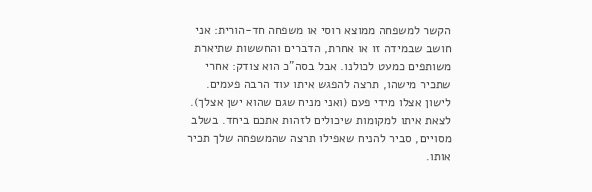הקשר למשפחה ממוצא רוסי או משפחה חד-הורית: אני חושב שבמידה זו או אחרת, הדברים והחששות שתיארת משותפים כמעט לכולנו. אבל בסה"כ הוא צודק: אחרי שתכיר מישהו, תרצה להפגש איתו עוד הרבה פעמים. לישון אצלו מידי פעם (ואני מניח שגם שהוא ישן אצלך). לצאת איתו למקומות שיכולים לזהות אתכם ביחד. בשלב מסויים, סביר להניח שאפילו תרצה שהמשפחה שלך תכיר אותו.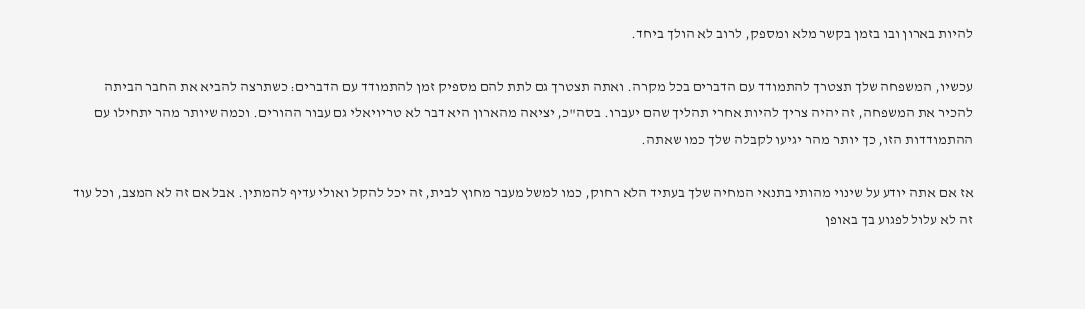להיות בארון ובו בזמן בקשר מלא ומספק, לרוב לא הולך ביחד.

עכשיו, המשפחה שלך תצטרך להתמודד עם הדברים בכל מקרה. ואתה תצטרך גם לתת להם מספיק זמן להתמודד עם הדברים: כשתרצה להביא את החבר הביתה להכיר את המשפחה, זה יהיה צריך להיות אחרי תהליך שהם יעברו. בסה"כ, יציאה מהארון היא דבר לא טריויאלי גם עבור ההורים. וכמה שיותר מהר יתחילו עם ההתמודדות הזו, כך יותר מהר יגיעו לקבלה שלך כמו שאתה.

אז אם אתה יודע על שינוי מהותי בתנאי המחיה שלך בעתיד הלא רחוק, כמו למשל מעבר מחוץ לבית, זה יכל להקל ואולי עדיף להמתין. אבל אם זה לא המצב, וכל עוד זה לא עלול לפגוע בך באופן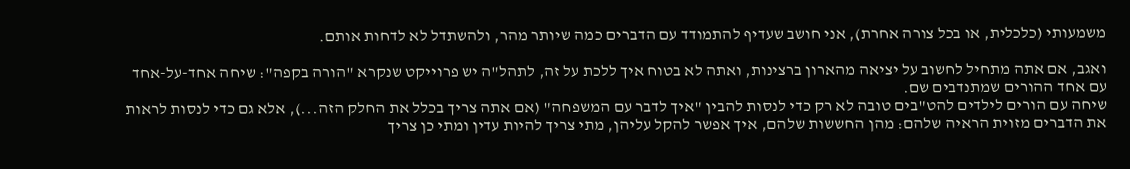משמעותי (כלכלית, או בכל צורה אחרת), אני חושב שעדיף להתמודד עם הדברים כמה שיותר מהר, ולהשתדל לא לדחות אותם.

ואגב, אם אתה מתחיל לחשוב על יציאה מהארון ברצינות, ואתה לא בטוח איך ללכת על זה, לתהל"ה יש פרוייקט שנקרא "הורה בקפה": שיחה אחד-על-אחד עם אחד ההורים שמתנדבים שם.
שיחה עם הורים לילדים להט"בים טובה לא רק כדי לנסות להבין "איך לדבר עם המשפחה" (אם אתה צריך בכלל את החלק הזה...), אלא גם כדי לנסות לראות את הדברים מזוית הראיה שלהם: מהן החששות שלהם, איך אפשר להקל עליהן, מתי צריך להיות עדין ומתי כן צריך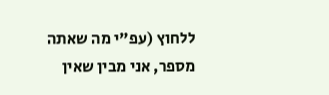ללחוץ (עפ"י מה שאתה מספר, אני מבין שאין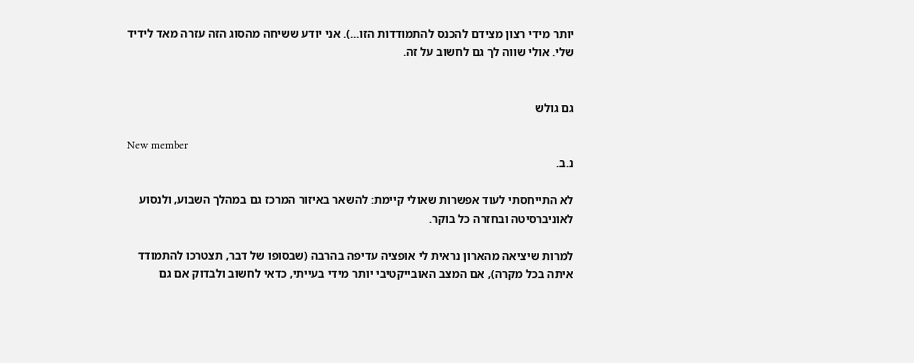יותר מידי רצון מצידם להכנס להתמודדות הזו...). אני יודע ששיחה מהסוג הזה עזרה מאד לידיד שלי. אולי שווה לך גם לחשוב על זה.


גם גולש

New member
נ.ב.

לא התייחסתי לעוד אפשרות שאולי קיימת: להשאר באיזור המרכז גם במהלך השבוע, ולנסוע לאוניברסיטה ובחזרה כל בוקר.

למרות שיציאה מהארון נראית לי אופציה עדיפה בהרבה (שבסופו של דבר, תצטרכו להתמודד איתה בכל מקרה), אם המצב האובייקטיבי יותר מידי בעייתי, כדאי לחשוב ולבדוק אם גם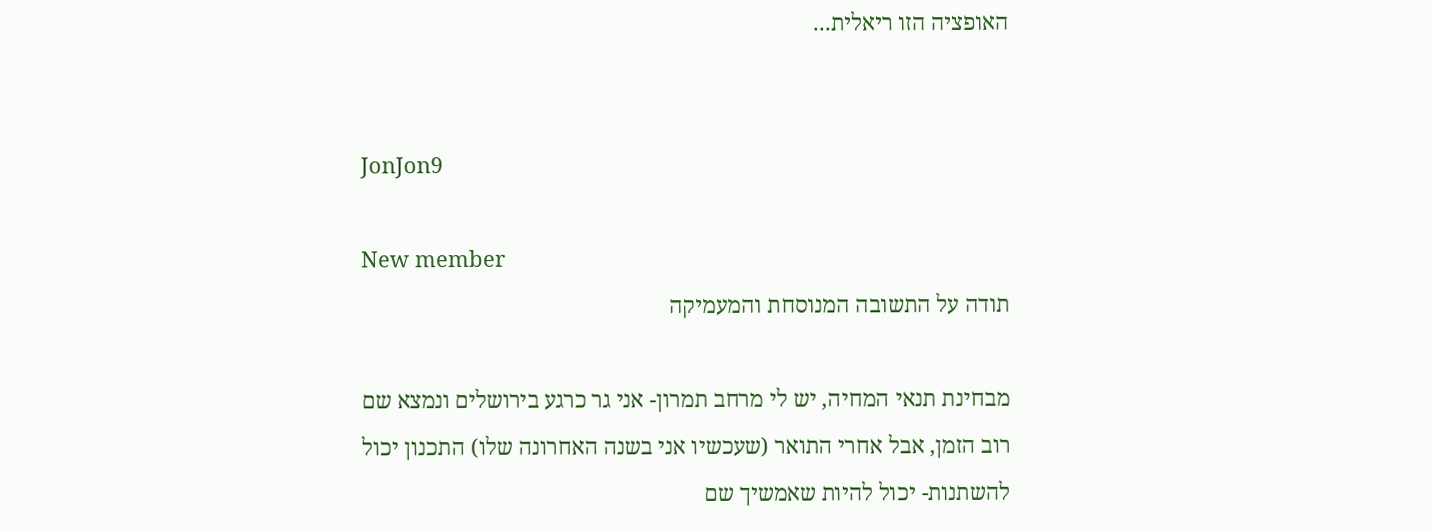האופציה הזו ריאלית...


JonJon9

New member
תודה על התשובה המנוסחת והמעמיקה

מבחינת תנאי המחיה, יש לי מרחב תמרון- אני גר כרגע בירושלים ונמצא שם רוב הזמן, אבל אחרי התואר (שעכשיו אני בשנה האחרונה שלו) התכנון יכול להשתנות- יכול להיות שאמשיך שם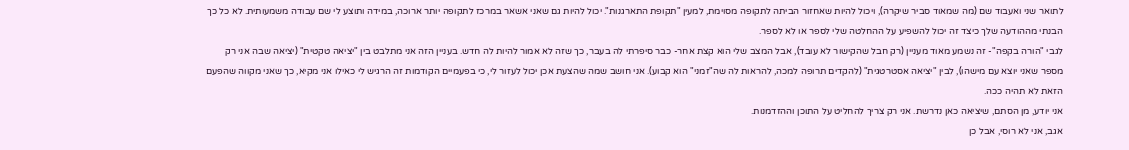לתואר שני ואעבוד שם (מה שמאוד סביר שיקרה), ויכול להיות שאחזור הביתה לתקופה מסוימת, למעין "תקופת התארגנות". יכול להיות גם שאני אשאר במרכז לתקופה יותר ארוכה, במידה ותוצע לי שם עבודה משמעותית. לא כל כך הבנתי מההודעה שלך כיצד זה יכול להשפיע על ההחלטה שלי לספר או לא לספר.
לגבי "הורה בקפה"- זה נשמע מאוד מעניין (רק חבל שהקישור לא עובד), אבל המצב שלי הוא קצת אחר- כבר סיפרתי לה בעבר, כך שזה לא אמור להיות לה חדש. בעניין הזה אני מתלבט בין "יציאה טקטית" (יציאה שבה אני רק מספר שאני יוצא עם מישהו), לבין "יציאה אסטרטגית" (להקדים תרופה למכה, להראות לה שה"זמני" הוא קבוע). אני חושב שמה שהצעת אכן יכול לעזור לי, כי בפעמיים הקודמות זה הרגיש לי כאילו אני מקיא, כך שאני מקווה שהפעם הזאת לא תהיה ככה.
אני יודע, מן הסתם, שיציאה כאן נדרשת. אני רק צריך להחליט על התוכן וההזדמנות.
אגב, אני לא רוסי, אבל כן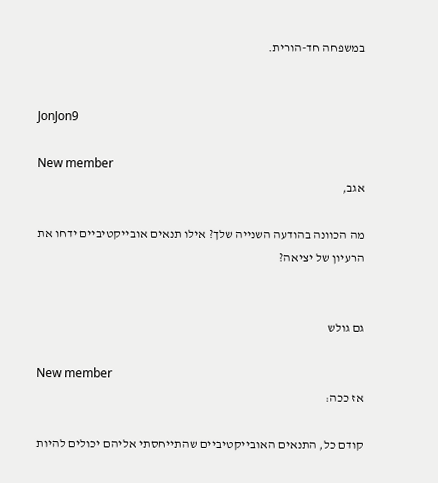במשפחה חד-הורית.


JonJon9

New member
אגב,

מה הכוונה בהודעה השנייה שלך? אילו תנאים אובייקטיביים ידחו את הרעיון של יציאה?


גם גולש

New member
אז ככה:

קודם כל, התנאים האובייקטיביים שהתייחסתי אליהם יכולים להיות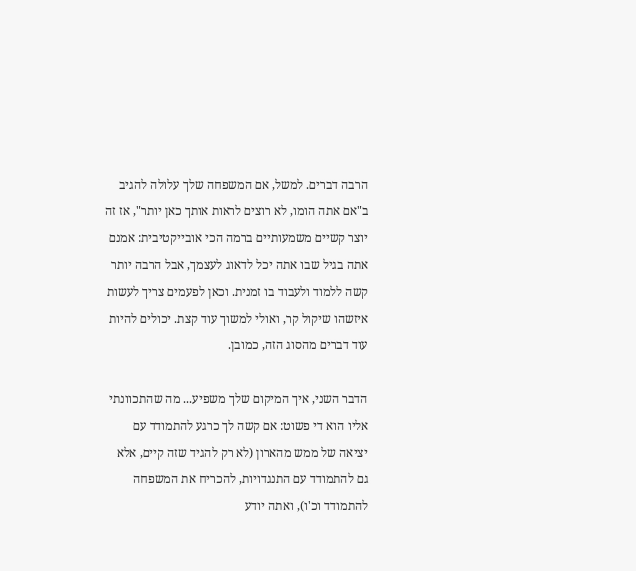הרבה דברים. למשל, אם המשפחה שלך עלולה להגיב ב"אם אתה הומו, לא רוצים לראות אותך כאן יותר", אז זה יוצר קשיים משמעותיים ברמה הכי אובייקטיבית: אמנם אתה בגיל שבו אתה יכל לדאוג לעצמך, אבל הרבה יותר קשה ללמוד ולעבוד בו זמנית. וכאן לפעמים צריך לעשות איזשהו שיקול קר, ואולי למשוך עוד קצת. יכולים להיות עוד דברים מהסוג הזה, כמובן.

הדבר השני, איך המיקום שלך משפיע... מה שהתכוונתי אליו הוא די פשוט: אם קשה לך כרגע להתמודד עם יציאה של ממש מהארון (לא רק להגיד שזה קיים, אלא גם להתמודד עם התנגדויות, להכריח את המשפחה להתמודד וכ'ו), ואתה יודע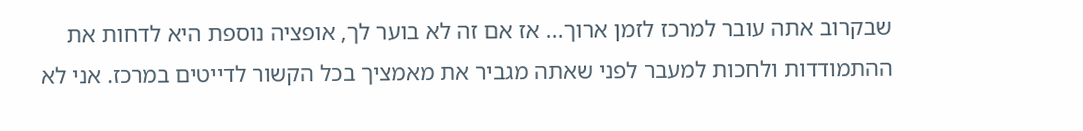שבקרוב אתה עובר למרכז לזמן ארוך... אז אם זה לא בוער לך, אופציה נוספת היא לדחות את ההתמודדות ולחכות למעבר לפני שאתה מגביר את מאמציך בכל הקשור לדייטים במרכז. אני לא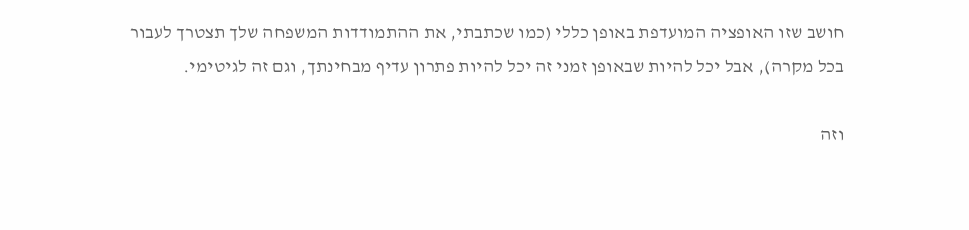חושב שזו האופציה המועדפת באופן כללי (כמו שכתבתי, את ההתמודדות המשפחה שלך תצטרך לעבור בכל מקרה), אבל יכל להיות שבאופן זמני זה יכל להיות פתרון עדיף מבחינתך, וגם זה לגיטימי.

וזה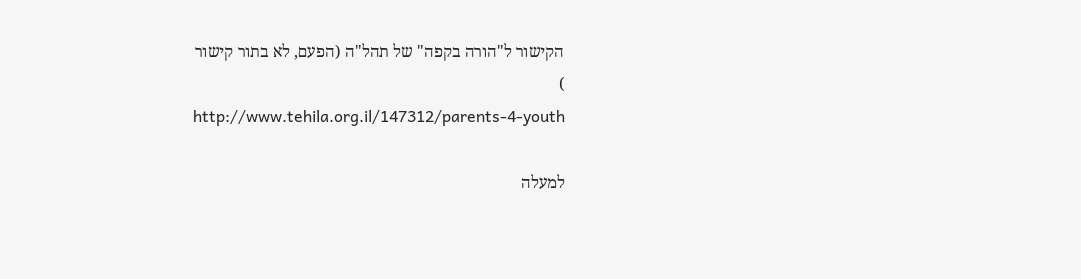הקישור ל"הורה בקפה" של תהל"ה (הפעם, לא בתור קישור
)
http://www.tehila.org.il/147312/parents-4-youth

למעלה